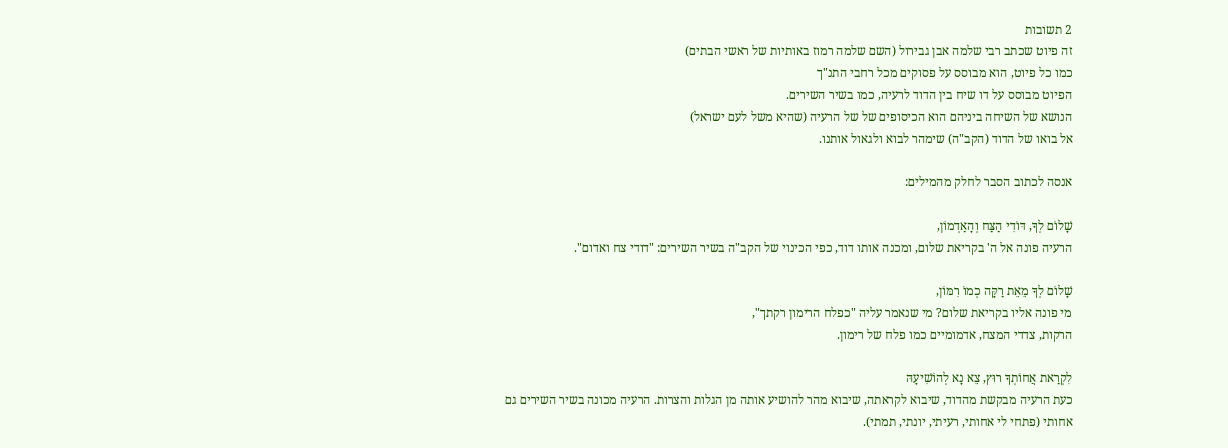2 תשובות
זה פיוט שכתב רבי שלמה אבן גבירול (השם שלמה רמוז באותיות של ראשי הבתים)
כמו כל פיוט, הוא מבוסס על פסוקים מכל רחבי התנ"ך
הפיוט מבוסס על דו שיח בין הדוד לרעיה, כמו בשיר השירים.
הנושא של השיחה ביניהם הוא הכיסופים של של הרעיה (שהיא משל לעם ישראל)
אל בואו של הדוד (הקב"ה) שימהר לבוא ולגאול אותנו.

אנסה לכתוב הסבר לחלק מהמילים:

שָׁלוֹם לְךָ, דּוֹדִי הַצַּח וְהָאַדְמוֹן,
הרעיה פונה אל ה' בקריאת שלום, ומכנה אותו דוד, כפי הכינוי של הקב"ה בשיר השירים: "דודי צח ואדום".

שָׁלוֹם לְךָ מֵאֵת רַקָּה כְמוֹ רִמּוֹן,
מי פונה אליו בקריאת שלום? מי שנאמר עליה "כפלח הרימון רקתך",
הרקות, צדדי המצח, אדמומיים כמו פלח של רימון.

לִקְרַאת אֲחוֹתְךָ רוּץ, צֵא נָא לְהוֹשִׁיעָהּ
כעת הרעיה מבקשת מהדוד, שיבוא לקראתה, שיבוא מהר להושיע אותה מן הגלות והצרות. הרעיה מכונה בשיר השירים גם אחותי (פתחי לי אחותי, רעיתי, יונתי, תמתי).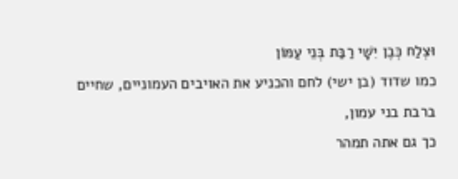וּצְלַח כְּבֶן יִשָׁי רַבַּת בְּנֵי עַמּוֹן
כמו שדוד (בן ישי) לחם והכניע את האויבים העמוניים, שחיים ברבת בני עמון,
כך גם אתה תמהר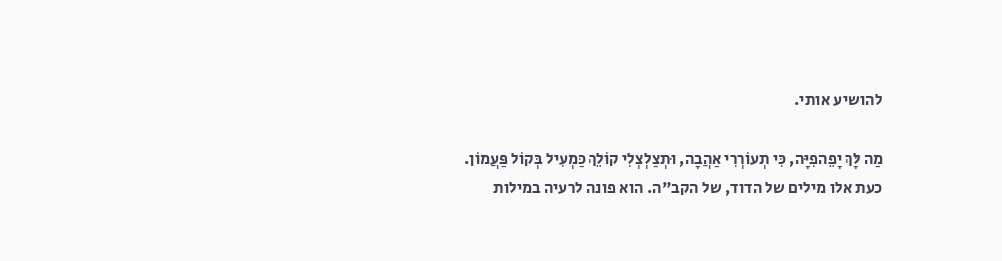להושיע אותי.

מַה לָּךְ יָפֵהפִיָּה, כִּי תְעוֹרְרִי אַהֲבָה, וּתְצַלְצְלִי קוֹלֵךְ כַּמְעִיל בְּקוֹל פַּעֲמוֹן.
כעת אלו מילים של הדוד, של הקב"ה. הוא פונה לרעיה במילות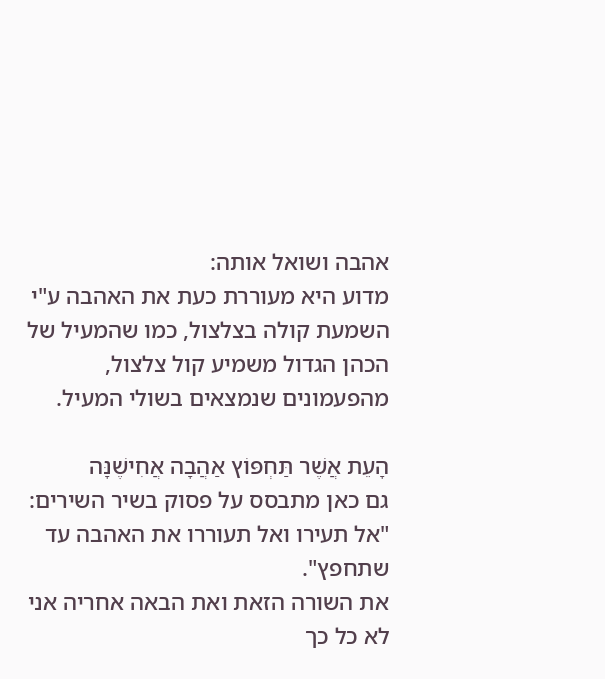אהבה ושואל אותה:
מדוע היא מעוררת כעת את האהבה ע"י השמעת קולה בצלצול, כמו שהמעיל של הכהן הגדול משמיע קול צלצול, מהפעמונים שנמצאים בשולי המעיל.

הָעֵת אֲשֶׁר תַּחְפּוֹץ אַהֲבָה אֲחִישֶׁנָּה
גם כאן מתבסס על פסוק בשיר השירים: "אל תעירו ואל תעוררו את האהבה עד שתחפץ".
את השורה הזאת ואת הבאה אחריה אני לא כל כך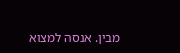מבין. אנסה למצוא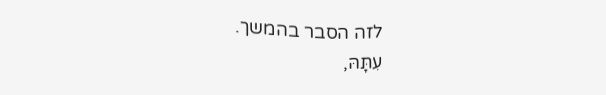לזה הסבר בהמשך.
עִתָּהּ,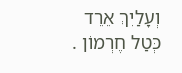וְעָלַיִךְ אֵרֵד כְּטַל חֶרְמוֹן .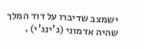ישמצב שדיברו על דוד המלך שהיה אדמוני (ג'ינג'י) .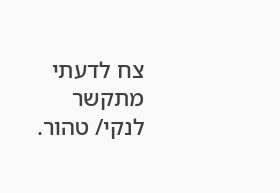צח לדעתי מתקשר לנקי/ טהור.